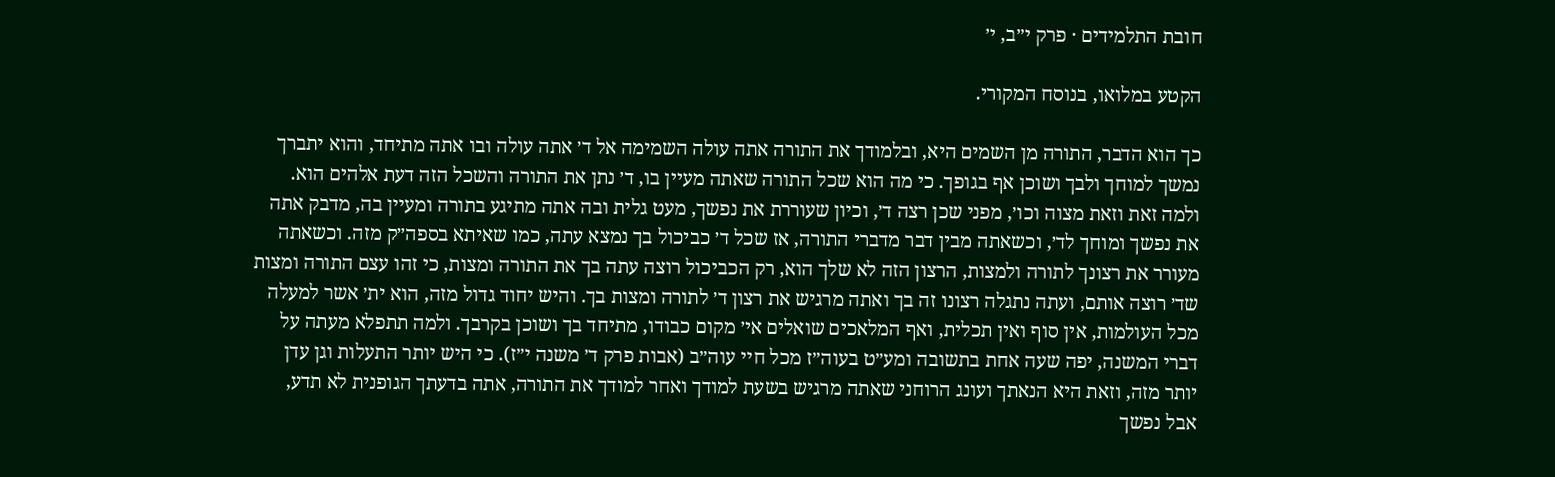חובת התלמידים · פרק י״ב, י׳

הקטע במלואו, בנוסח המקורי.

כך הוא הדבר, התורה מן השמים היא, ובלמודך את התורה אתה עולה השמימה אל ד׳ אתה עולה ובו אתה מתיחד, והוא יתברך נמשך למוחך ולבך ושוכן אף בגופך. כי מה הוא שכל התורה שאתה מעיין בו, ד׳ נתן את התורה והשכל הזה דעת אלהים הוא. ולמה זאת וזאת מצוה וכו׳, מפני שכן רצה ד׳, וכיון שעוררת את נפשך, מעט גלית ובה אתה מתיגע בתורה ומעיין בה, מדבק אתה את נפשך ומוחך לד׳, וכשאתה מבין דבר מדברי התורה, אז שכל ד׳ כביכול בך נמצא עתה, כמו שאיתא בספה״ק מזה. וכשאתה מעורר את רצונך לתורה ולמצות, הרצון הזה לא שלך הוא, רק הכביכול רוצה עתה בך את התורה ומצות, כי זהו עצם התורה ומצות שד׳ רוצה אותם, ועתה נתגלה רצונו זה בך ואתה מרגיש את רצון ד׳ לתורה ומצות בך. והיש יחוד גדול מזה, הוא ית׳ אשר למעלה מכל העולמות, אין סוף ואין תכלית, ואף המלאכים שואלים אי׳ מקום כבודו, מתיחד בך ושוכן בקרבך. ולמה תתפלא מעתה על דברי המשנה, יפה שעה אחת בתשובה ומע״ט בעוה״ז מכל חיי עוה״ב (אבות פרק ד׳ משנה י״ז). כי היש יותר התעלות וגן עדן יותר מזה, וזאת היא הנאתך ועונג הרוחני שאתה מרגיש בשעת למודך ואחר למודך את התורה, אתה בדעתך הגופנית לא תדע, אבל נפשך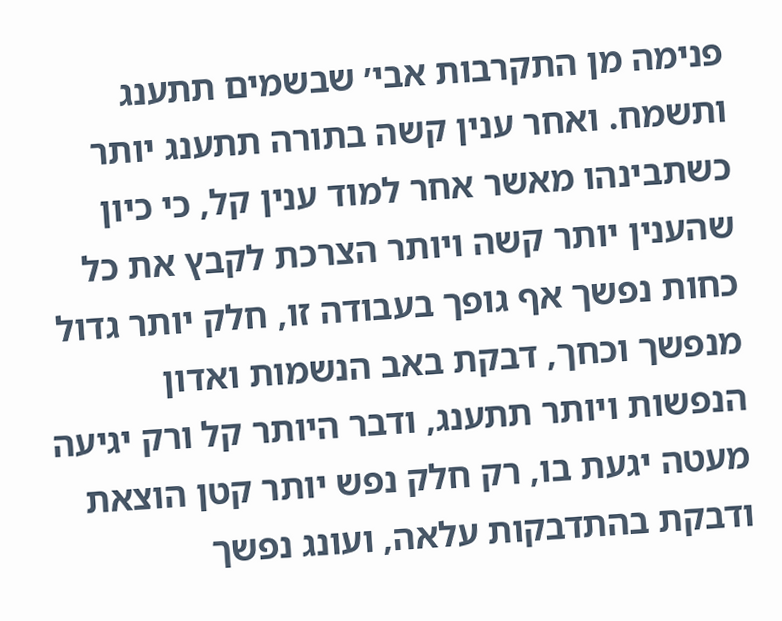פנימה מן התקרבות אבי׳ שבשמים תתענג ותשמח. ואחר ענין קשה בתורה תתענג יותר כשתבינהו מאשר אחר למוד ענין קל, כי כיון שהענין יותר קשה ויותר הצרכת לקבץ את כל כחות נפשך אף גופך בעבודה זו, חלק יותר גדול מנפשך וכחך, דבקת באב הנשמות ואדון הנפשות ויותר תתענג, ודבר היותר קל ורק יגיעה מעטה יגעת בו, רק חלק נפש יותר קטן הוצאת ודבקת בהתדבקות עלאה, ועונג נפשך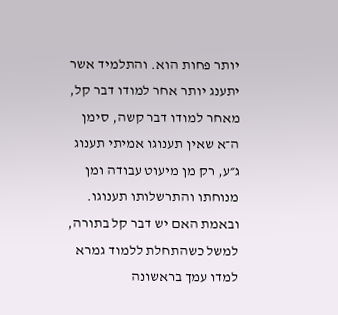יותר פחות הוא. והתלמיד אשר יתענג יותר אחר למודו דבר קל, מאחר למודו דבר קשה, סימן ה־א שאין תענוגו אמיתי תענוג ג״ע, רק מן מיעוט עבודה ומן מנוחתו והתרשלותו תענוגו. ובאמת האם יש דבר קל בתורה, למשל כשהתחלת ללמוד גמרא למדו עמך בראשונה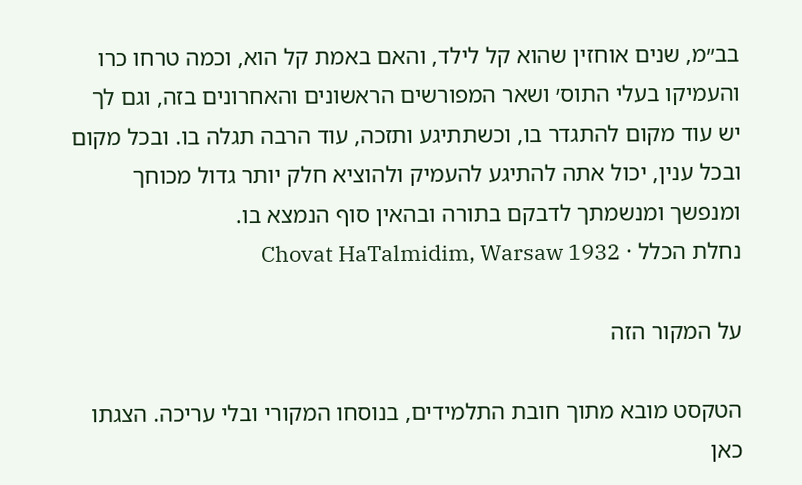בב״מ, שנים אוחזין שהוא קל לילד, והאם באמת קל הוא, וכמה טרחו כרו והעמיקו בעלי התוס׳ ושאר המפורשים הראשונים והאחרונים בזה, וגם לך יש עוד מקום להתגדר בו, וכשתתיגע ותזכה, עוד הרבה תגלה בו. ובכל מקום ובכל ענין, יכול אתה להתיגע להעמיק ולהוציא חלק יותר גדול מכוחך ומנפשך ומנשמתך לדבקם בתורה ובהאין סוף הנמצא בו.
נחלת הכלל · Chovat HaTalmidim, Warsaw 1932

על המקור הזה

הטקסט מובא מתוך חובת התלמידים, בנוסחו המקורי ובלי עריכה. הצגתו כאן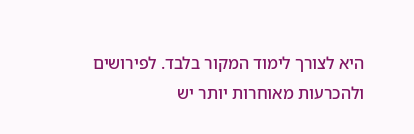היא לצורך לימוד המקור בלבד. לפירושים ולהכרעות מאוחרות יותר יש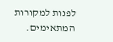לפנות למקורות המתאימים.